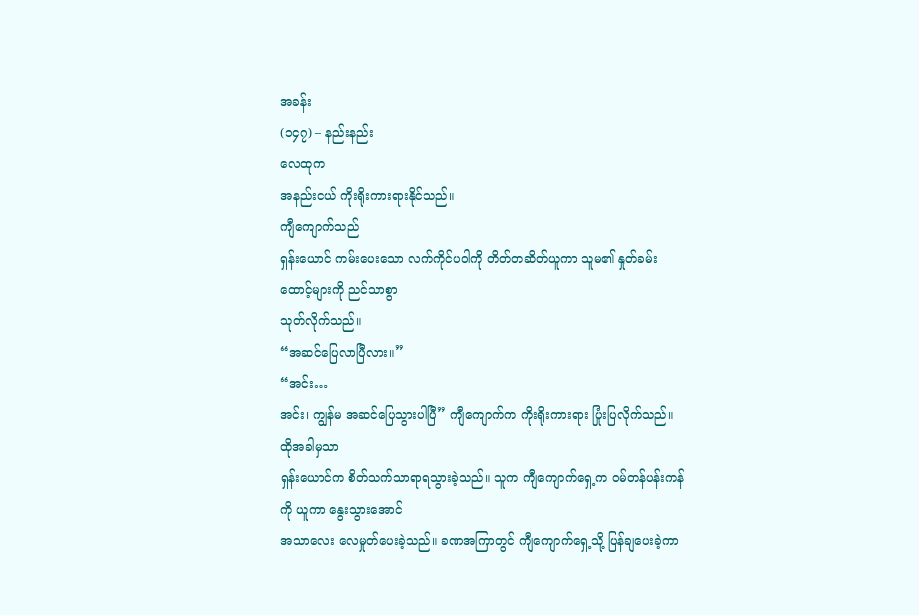အခန်း
(၁၄၇) – နည်းနည်း
လေထုက
အနည်းငယ် ကိုးရိုးကားရားနိုင်သည်။
ကျီကျောက်သည်
ရှန်းယောင် ကမ်းပေးသော လက်ကိုင်ပဝါကို တိတ်တဆိတ်ယူကာ သူမ၏ နှုတ်ခမ်းထောင့်များကို ညင်သာစွာ
သုတ်လိုက်သည်။
“အဆင်ပြေလာပြီလား။”
“အင်း…
အင်း၊ ကျွန်မ အဆင်ပြေသွားပါပြီ” ကျီကျောက်က ကိုးရိုးကားရား ပြုံးပြလိုက်သည်။
ထိုအခါမှသာ
ရှန်းယောင်က စိတ်သက်သာရာရသွားခဲ့သည်။ သူက ကျီကျောက်ရှေ့က ဝမ်တန်ပန်းကန်ကို ယူကာ နွေးသွားအောင်
အသာလေး လေမှုတ်ပေးခဲ့သည်။ ခဏအကြာတွင် ကျီကျောက်ရှေ့သို့ ပြန်ချပေးခဲ့ကာ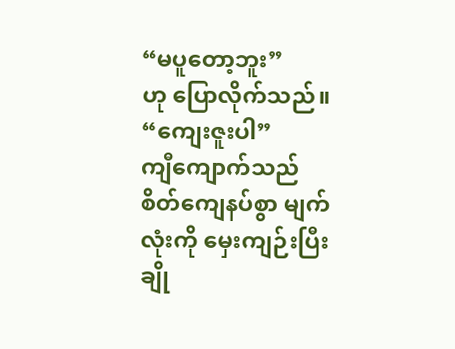“မပူတော့ဘူး”
ဟု ပြောလိုက်သည်။
“ကျေးဇူးပါ”
ကျီကျောက်သည် စိတ်ကျေနပ်စွာ မျက်လုံးကို မှေးကျဉ်းပြီး ချို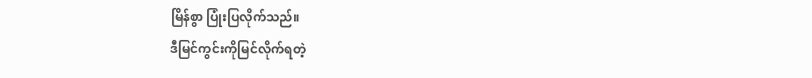မြိန်စွာ ပြုံးပြလိုက်သည်။
ဒီမြင်ကွင်းကိုမြင်လိုက်ရတဲ့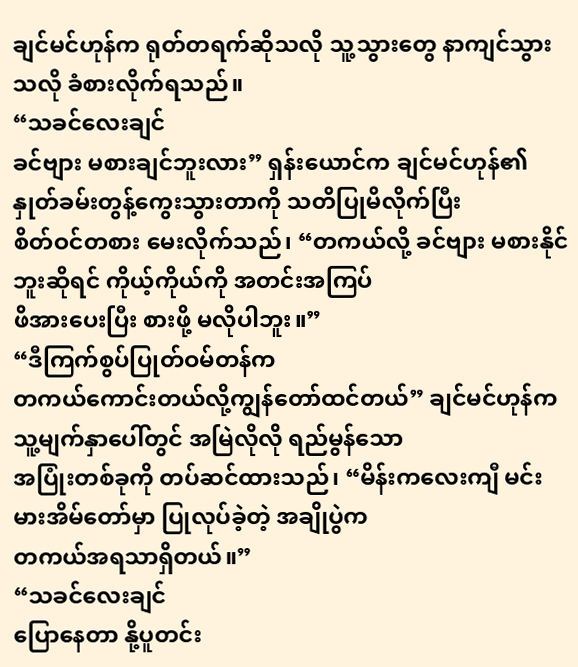ချင်မင်ဟုန်က ရုတ်တရက်ဆိုသလို သူ့သွားတွေ နာကျင်သွားသလို ခံစားလိုက်ရသည်။
“သခင်လေးချင်
ခင်ဗျား မစားချင်ဘူးလား” ရှန်းယောင်က ချင်မင်ဟုန်၏ နှုတ်ခမ်းတွန့်ကွေးသွားတာကို သတိပြုမိလိုက်ပြီး
စိတ်ဝင်တစား မေးလိုက်သည်၊ “တကယ်လို့ ခင်ဗျား မစားနိုင်ဘူးဆိုရင် ကိုယ့်ကိုယ်ကို အတင်းအကြပ်
ဖိအားပေးပြီး စားဖို့ မလိုပါဘူး။”
“ဒီကြက်စွပ်ပြုတ်ဝမ်တန်က
တကယ်ကောင်းတယ်လို့ကျွန်တော်ထင်တယ်” ချင်မင်ဟုန်က သူ့မျက်နှာပေါ်တွင် အမြဲလိုလို ရည်မွန်သော
အပြုံးတစ်ခုကို တပ်ဆင်ထားသည်၊ “မိန်းကလေးကျီ မင်း မားအိမ်တော်မှာ ပြုလုပ်ခဲ့တဲ့ အချိုပွဲက
တကယ်အရသာရှိတယ်။”
“သခင်လေးချင်
ပြောနေတာ နို့ပူတင်း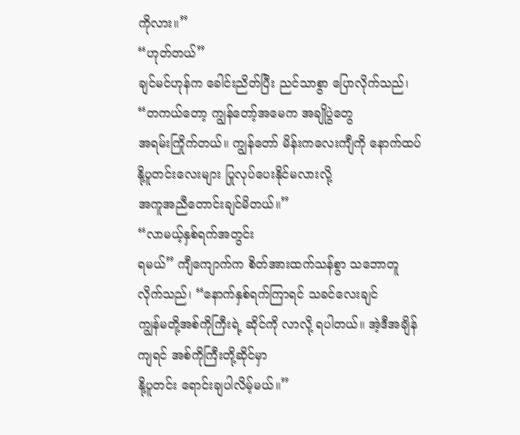ကိုလား။”
“ဟုတ်တယ်”
ချင်မင်ဟုန်က ခေါင်းညိတ်ပြီး ညင်သာစွာ ပြောလိုက်သည်၊ “တကယ်တော့ ကျွန်တော့်အမေက အချိုပွဲတွေ
အရမ်းကြိုက်တယ်။ ကျွန်တော် မိန်းကလေးကျီကို နောက်ထပ် နို့ပူတင်းလေးများ ပြုလုပ်ပေးနိုင်မလားလို့
အကူအညီတောင်းချင်မိတယ်။”
“လာမယ့်နှစ်ရက်အတွင်း
ရမယ်” ကျီကျောက်က စိတ်အားထက်သန်စွာ သဘောတူလိုက်သည်၊ “နောက်နှစ်ရက်ကြာရင် သခင်လေးချင်
ကျွန်မတို့အစ်ကိုကြီးရဲ့ ဆိုင်ကို လာလို့ ရပါတယ်။ အဲ့ဒီအချိန်ကျရင် အစ်ကိုကြီးတို့ဆိုင်မှာ
နို့ပူတင်း ရောင်းချပါလိမ့်မယ်။”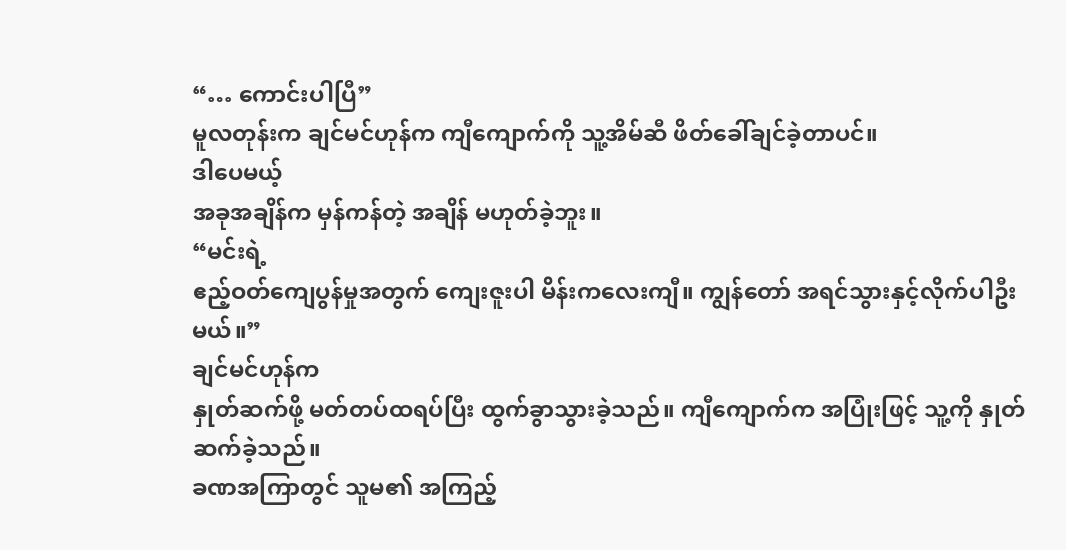“… ကောင်းပါပြီ”
မူလတုန်းက ချင်မင်ဟုန်က ကျီကျောက်ကို သူ့အိမ်ဆီ ဖိတ်ခေါ်ချင်ခဲ့တာပင်။
ဒါပေမယ့်
အခုအချိန်က မှန်ကန်တဲ့ အချိန် မဟုတ်ခဲ့ဘူး။
“မင်းရဲ့
ဧည့်ဝတ်ကျေပွန်မှုအတွက် ကျေးဇူးပါ မိန်းကလေးကျီ။ ကျွန်တော် အရင်သွားနှင့်လိုက်ပါဦးမယ်။”
ချင်မင်ဟုန်က
နှုတ်ဆက်ဖို့ မတ်တပ်ထရပ်ပြီး ထွက်ခွာသွားခဲ့သည်။ ကျီကျောက်က အပြုံးဖြင့် သူ့ကို နှုတ်ဆက်ခဲ့သည်။
ခဏအကြာတွင် သူမ၏ အကြည့်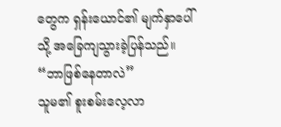တွေက ရှန်းယောင်၏ မျက်နှာပေါ်သို့ အခြေကျသွားခဲ့ပြန်သည်။
“ဘာဖြစ်နေတာလဲ”
သူမ၏ စူးစမ်းလေ့လာ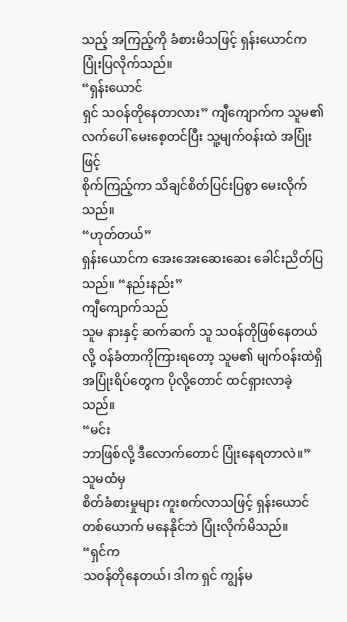သည့် အကြည့်ကို ခံစားမိသဖြင့် ရှန်းယောင်က ပြုံးပြလိုက်သည်။
“ရှန်းယောင်
ရှင် သဝန်တိုနေတာလား” ကျီကျောက်က သူမ၏ လက်ပေါ် မေးစေ့တင်ပြီး သူ့မျက်ဝန်းထဲ အပြုံးဖြင့်
စိုက်ကြည့်ကာ သိချင်စိတ်ပြင်းပြစွာ မေးလိုက်သည်။
“ဟုတ်တယ်”
ရှန်းယောင်က အေးအေးဆေးဆေး ခေါင်းညိတ်ပြသည်။ “နည်းနည်း”
ကျီကျောက်သည်
သူမ နားနှင့် ဆက်ဆက် သူ သဝန်တိုဖြစ်နေတယ်လို့ ဝန်ခံတာကိုကြားရတော့ သူမ၏ မျက်ဝန်းထဲရှိ
အပြုံးရိပ်တွေက ပိုလို့တောင် ထင်ရှားလာခဲ့သည်။
“မင်း
ဘာဖြစ်လို့ ဒီလောက်တောင် ပြုံးနေရတာလဲ။”
သူမထံမှ
စိတ်ခံစားမှုများ ကူးစက်လာသဖြင့် ရှန်းယောင်တစ်ယောက် မနေနိုင်ဘဲ ပြုံးလိုက်မိသည်။
“ရှင်က
သဝန်တိုနေတယ်၊ ဒါက ရှင် ကျွန်မ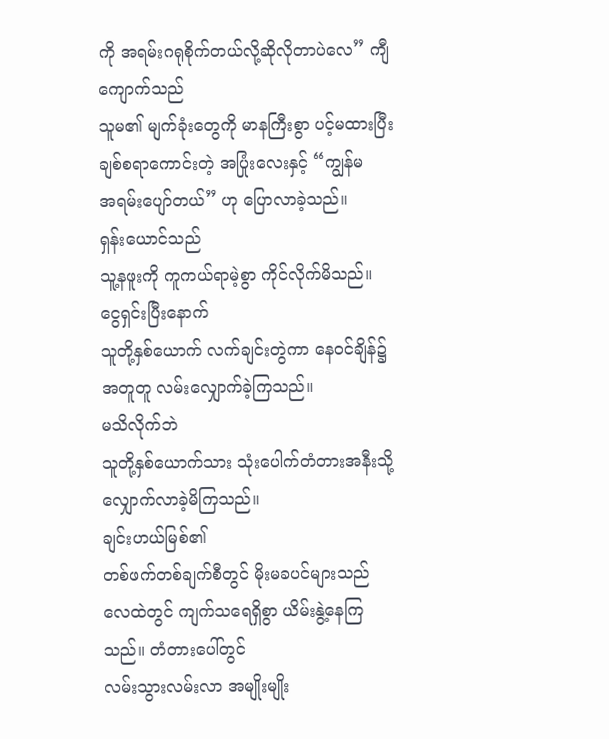ကို အရမ်းဂရုစိုက်တယ်လို့ဆိုလိုတာပဲလေ” ကျီကျောက်သည်
သူမ၏ မျက်ခုံးတွေကို မာနကြီးစွာ ပင့်မထားပြီး ချစ်စရာကောင်းတဲ့ အပြုံးလေးနှင့် “ကျွန်မ
အရမ်းပျော်တယ်” ဟု ပြောလာခဲ့သည်။
ရှန်းယောင်သည်
သူ့နဖူးကို ကူကယ်ရာမဲ့စွာ ကိုင်လိုက်မိသည်။
ငွေရှင်းပြီးနောက်
သူတို့နှစ်ယောက် လက်ချင်းတွဲကာ နေဝင်ချိန်၌ အတူတူ လမ်းလျှောက်ခဲ့ကြသည်။
မသိလိုက်ဘဲ
သူတို့နှစ်ယောက်သား သုံးပေါက်တံတားအနီးသို့ လျှောက်လာခဲ့မိကြသည်။
ချင်းဟယ်မြစ်၏
တစ်ဖက်တစ်ချက်စီတွင် မိုးမခပင်များသည် လေထဲတွင် ကျက်သရေရှိစွာ ယိမ်းနွဲ့နေကြသည်။ တံတားပေါ်တွင်
လမ်းသွားလမ်းလာ အမျိုးမျိုး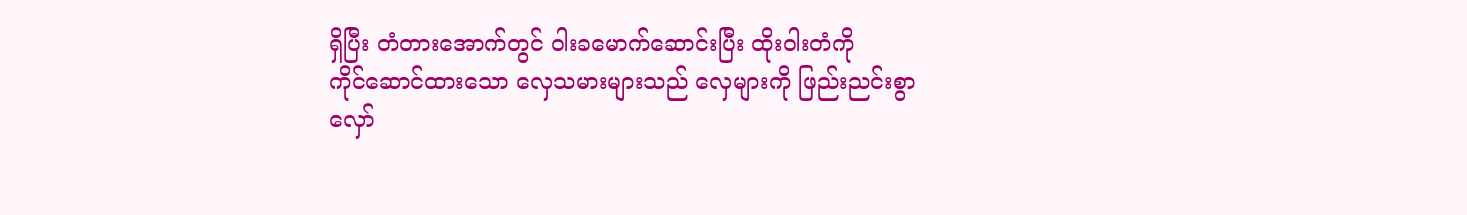ရှိပြီး တံတားအောက်တွင် ဝါးခမောက်ဆောင်းပြီး ထိုးဝါးတံကို
ကိုင်ဆောင်ထားသော လှေသမားများသည် လှေများကို ဖြည်းညင်းစွာ လှော်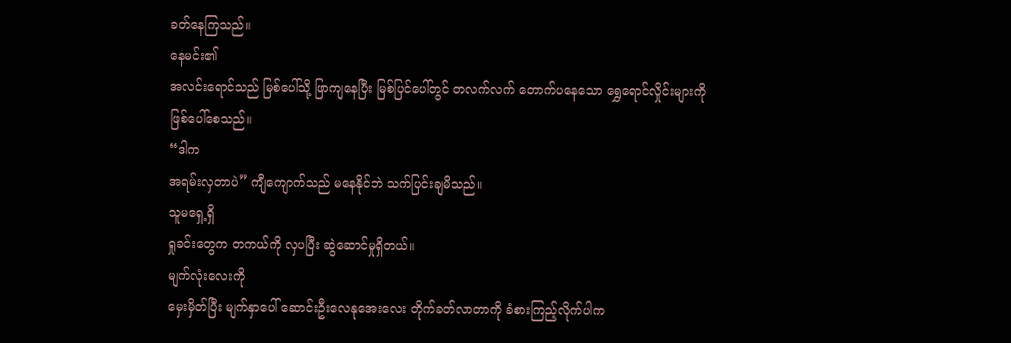ခတ်နေကြသည်။
နေမင်း၏
အလင်းရောင်သည် မြစ်ပေါ်သို့ ဖြာကျနေပြီး မြစ်ပြင်ပေါ်တွင် တလက်လက် တောက်ပနေသော ရွှေရောင်လှိုင်းများကို
ဖြစ်ပေါ်စေသည်။
“ဒါက
အရမ်းလှတာပဲ” ကျီကျောက်သည် မနေနိုင်ဘဲ သက်ပြင်းချမိသည်။
သူမရှေ့ရှိ
ရှုခင်းတွေက တကယ်ကို လှပပြီး ဆွဲဆောင်မှုရှိတယ်။
မျက်လုံးလေးကို
မှေးမှိတ်ပြီး မျက်နှာပေါ် ဆောင်းဦးလေနုအေးလေး တိုက်ခတ်လာတာကို ခံစားကြည့်လိုက်ပါက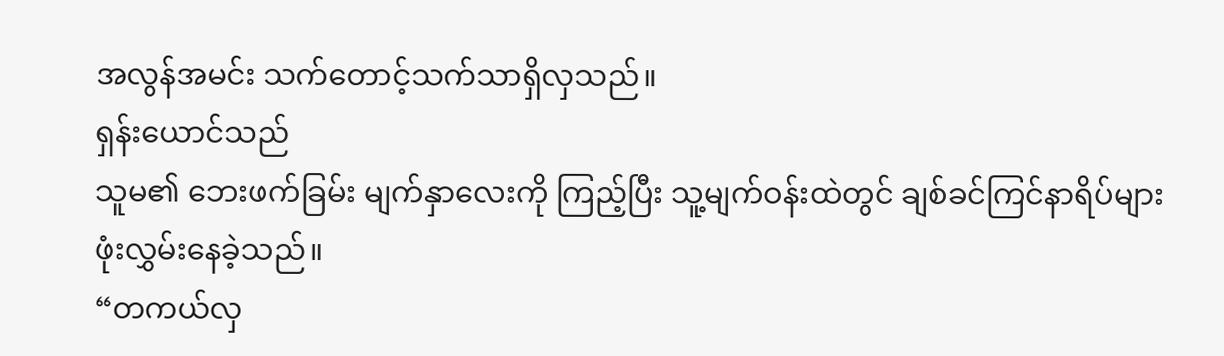အလွန်အမင်း သက်တောင့်သက်သာရှိလှသည်။
ရှန်းယောင်သည်
သူမ၏ ဘေးဖက်ခြမ်း မျက်နှာလေးကို ကြည့်ပြီး သူ့မျက်ဝန်းထဲတွင် ချစ်ခင်ကြင်နာရိပ်များ
ဖုံးလွှမ်းနေခဲ့သည်။
“တကယ်လှ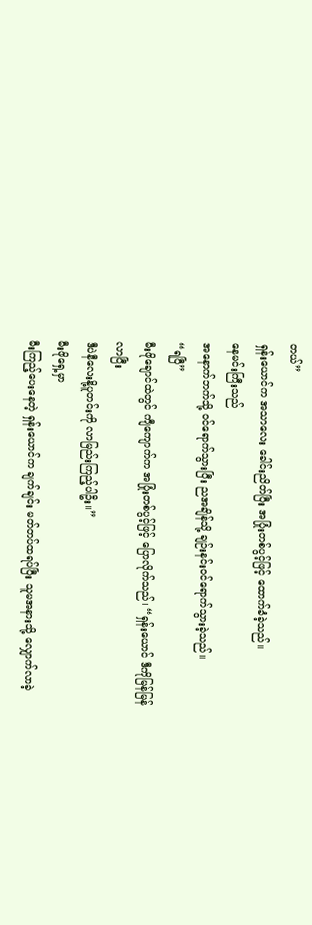တယ်”
ရှန်းယောင်က အသာလေး ခေါင်းညိတ်ပြီး အပြုံးတစ်ပွင့်ဖြင့် ထောက်ခံခဲ့သည်။
နေမင်းကြီးသည်
အနောက်ဘက်သို့ ဝင်ရောက်သွားပြီး ညအချိန်သို့ ချဉ်းနင်းဝင်ရောက်သွားခဲ့သည်။
“ရပြီ”
မီးဖိုချောင်ထဲတွင် ကျီကျောက်က အပြုံးတစ်ပွင့်ဖြင့် ပြောလိုက်သည်၊ “ရှန်းယောင် ဒီကိုမြန်မြန်လာပြီး
ဒီပဲနီလေးနို့ပူတင်းကို လာမြည်းကြည့်ပါဦး။”
မီးဖိုရှေ့မှာ
မီးကြည့်ပေးနေတဲ့ ရှန်းယောင်က ချက်ချင်း မတ်တပ်ထရပ်ပြီး သူမအနားသို့ လျှောက်လာခဲ့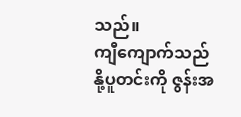သည်။
ကျီကျောက်သည်
နို့ပူတင်းကို ဇွန်းအ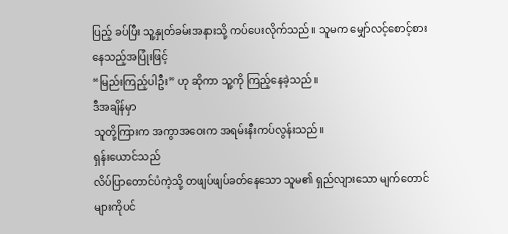ပြည့် ခပ်ပြီး သူ့နှုတ်ခမ်းအနားသို့ ကပ်ပေးလိုက်သည်။ သူမက မျှော်လင့်စောင့်စားနေသည့်အပြုံးဖြင့်
“မြည်းကြည့်ပါဦး” ဟု ဆိုကာ သူ့ကို ကြည့်နေခဲ့သည်။
ဒီအချိန်မှာ
သူတို့ကြားက အကွာအဝေးက အရမ်းနီးကပ်လွန်းသည်။
ရှန်းယောင်သည်
လိပ်ပြာတောင်ပံကဲ့သို့ တဖျပ်ဖျပ်ခတ်နေသော သူမ၏ ရှည်လျားသော မျက်တောင်များကိုပင်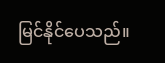မြင်နိုင်ပေသည်။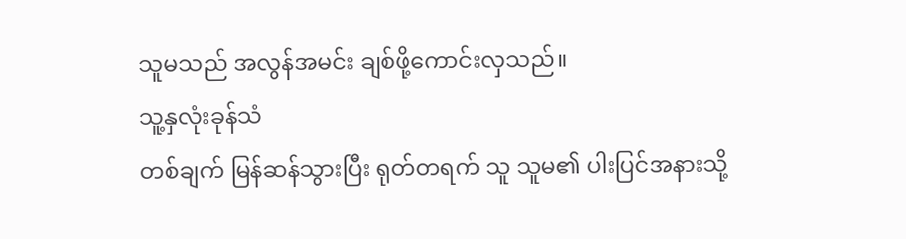သူမသည် အလွန်အမင်း ချစ်ဖို့ကောင်းလှသည်။
သူ့နှလုံးခုန်သံ
တစ်ချက် မြန်ဆန်သွားပြီး ရုတ်တရက် သူ သူမ၏ ပါးပြင်အနားသို့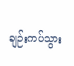ချဉ်းကပ်သွား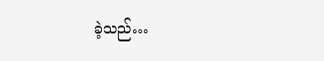ခဲ့သည်…